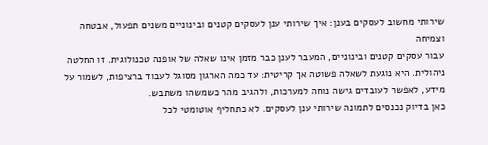שירותי מחשוב לעסקים בענן: איך שירותי ענן לעסקים קטנים ובינוניים משנים תפעול, אבטחה וצמיחה
עבור עסקים קטנים ובינוניים, המעבר לענן כבר מזמן אינו שאלה של אופנה טכנולוגית. זו החלטה ניהולית. היא נוגעת לשאלה פשוטה אך קריטית: עד כמה הארגון מסוגל לעבוד ברציפות, לשמור על מידע, לאפשר לעובדים גישה נוחה למערכות, ולהגיב מהר כשמשהו משתבש.
כאן בדיוק נכנסים לתמונה שירותי ענן לעסקים. לא כתחליף אוטומטי לכל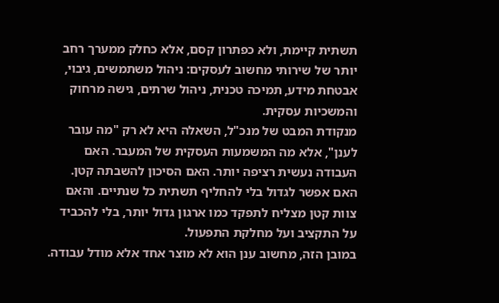תשתית קיימת, ולא כפתרון קסם, אלא כחלק ממערך רחב יותר של שירותי מחשוב לעסקים: ניהול משתמשים, גיבוי, אבטחת מידע, תמיכה טכנית, ניהול שרתים, גישה מרחוק והמשכיות עסקית.
מנקודת המבט של מנכ"ל, השאלה היא לא רק "מה עובר לענן", אלא מה המשמעות העסקית של המעבר. האם העבודה נעשית רציפה יותר. האם הסיכון להשבתה קטן. האם אפשר לגדול בלי להחליף תשתית כל שנתיים. והאם צוות קטן מצליח לתפקד כמו ארגון גדול יותר, בלי להכביד על התקציב ועל מחלקת התפעול.
במובן הזה, מחשוב ענן הוא לא מוצר אחד אלא מודל עבודה.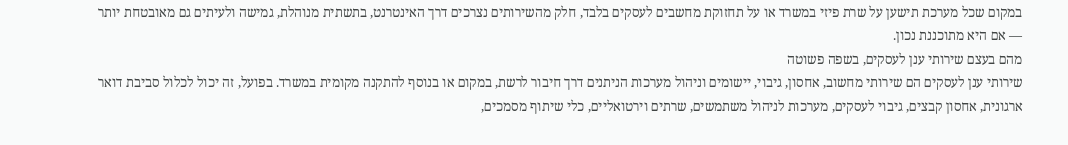במקום שכל מערכת תישען על שרת פיזי במשרד או על תחזוקת מחשבים לעסקים בלבד, חלק מהשירותים נצרכים דרך האינטרנט, בתשתית מנוהלת, גמישה ולעיתים גם מאובטחת יותר — אם היא מתוכננת נכון.
מהם בעצם שירותי ענן לעסקים, בשפה פשוטה
שירותי ענן לעסקים הם שירותי מחשוב, אחסון, גיבוי, יישומים וניהול מערכות הניתנים דרך חיבור לרשת, במקום או בנוסף להתקנה מקומית במשרד. בפועל, זה יכול לכלול סביבת דואר ארגונית, אחסון קבצים, גיבוי לעסקים, מערכות לניהול משתמשים, שרתים וירטואליים, כלי שיתוף מסמכים,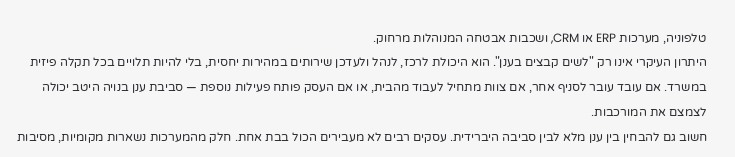טלפוניה, מערכות ERP או CRM, ושכבות אבטחה המנוהלות מרחוק.
היתרון העיקרי אינו רק "לשים קבצים בענן". הוא היכולת לרכז, לנהל ולעדכן שירותים במהירות יחסית, בלי להיות תלויים בכל תקלה פיזית במשרד. אם עובד עובר לסניף אחר, אם צוות מתחיל לעבוד מהבית, או אם העסק פותח פעילות נוספת — סביבת ענן בנויה היטב יכולה לצמצם את המורכבות.
חשוב גם להבחין בין ענן מלא לבין סביבה היברידית. עסקים רבים לא מעבירים הכול בבת אחת. חלק מהמערכות נשארות מקומיות, מסיבות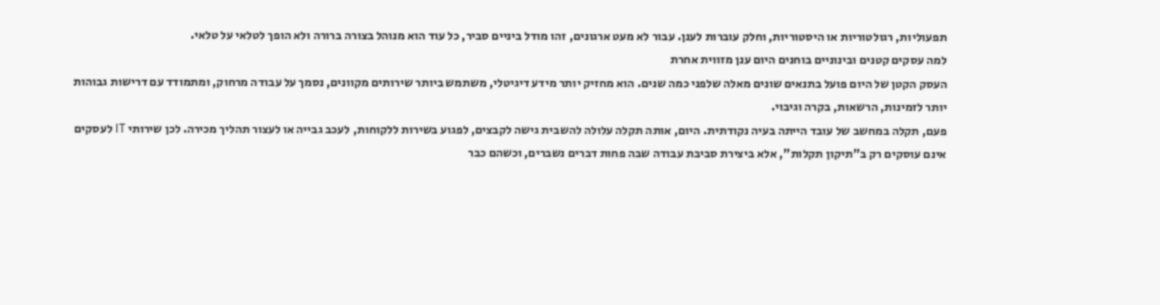תפעוליות, רגולטוריות או היסטוריות, וחלק עוברות לענן. עבור לא מעט ארגונים, זהו מודל ביניים סביר, כל עוד הוא מנוהל בצורה ברורה ולא הופך לטלאי על טלאי.
למה עסקים קטנים ובינוניים בוחנים היום ענן מזווית אחרת
העסק הקטן של היום פועל בתנאים שונים מאלה שלפני כמה שנים. הוא מחזיק יותר מידע דיגיטלי, משתמש ביותר שירותים מקוונים, נסמך על עבודה מרחוק, ומתמודד עם דרישות גבוהות יותר לזמינות, הרשאות, בקרה וגיבוי.
פעם, תקלה במחשב של עובד הייתה בעיה נקודתית. היום, אותה תקלה עלולה להשבית גישה לקבצים, לפגוע בשירות ללקוחות, לעכב גבייה או לעצור תהליך מכירה. לכן שירותי IT לעסקים אינם עוסקים רק ב"תיקון תקלות", אלא ביצירת סביבת עבודה שבה פחות דברים נשברים, וכשהם כבר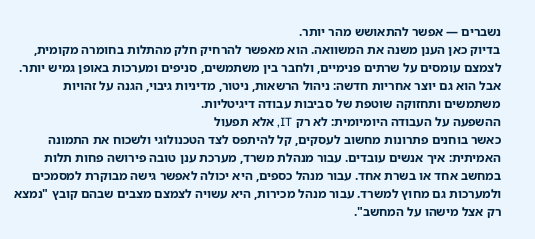נשברים — אפשר להתאושש מהר יותר.
בדיוק כאן הענן משנה את המשוואה. הוא מאפשר להרחיק חלק מהתלות בחומרה מקומית, לצמצם עומסים על שרתים פנימיים, ולחבר בין משתמשים, סניפים ומערכות באופן גמיש יותר. אבל הוא גם יוצר אחריות חדשה: ניהול הרשאות, ניטור, מדיניות גיבוי, הגנה על זהויות משתמשים ותחזוקה שוטפת של סביבות עבודה דיגיטליות.
ההשפעה על העבודה היומיומית: לא רק IT, אלא תפעול
כאשר בוחנים פתרונות מחשוב לעסקים, קל להיתפס לצד הטכנולוגי ולשכוח את התמונה האמיתית: איך אנשים עובדים. עבור מנהלת משרד, מערכת ענן טובה פירושה פחות תלות במחשב אחד או בשרת אחד. עבור מנהל כספים, היא יכולה לאפשר גישה מבוקרת למסמכים ולמערכות גם מחוץ למשרד. עבור מנהל מכירות, היא עשויה לצמצם מצבים שבהם קובץ "נמצא רק אצל מישהו על המחשב".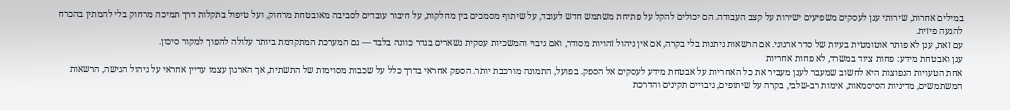במילים אחרות, שירותי ענן לעסקים משפיעים ישירות על קצב העבודה. הם יכולים להקל על פתיחת משתמש חדש לעובד, על שיתוף מסמכים בין מחלקות, על חיבור עובדים לסביבה מאובטחת מרחוק, ועל טיפול בתקלות דרך תמיכה מרחוק בלי להמתין בהכרח להגעה פיזית.
עם זאת, ענן לא פותר אוטומטית בעיות של סדר ארגוני. אם הרשאות ניתנות בלי בקרה, אם אין ניהול זהויות מסודר, ואם גיבוי והמשכיות עסקית נשארים בגדר כוונה בלבד — גם המערכת המתקדמת ביותר עלולה להפוך למקור סיכון.
ענן ואבטחת מידע: פחות ציוד במשרד, לא פחות אחריות
אחת הטעויות הנפוצות היא לחשוב שמעבר לענן מעביר את כל האחריות על אבטחת מידע לעסקים אל הספק. בפועל, התמונה מורכבת יותר. הספק אחראי בדרך כלל על שכבות מסוימות של התשתית, אך הארגון עצמו עדיין אחראי על ניהול הגישה, הרשאות המשתמשים, מדיניות הסיסמאות, אימות רב-שלבי, בקרה על שיתופים, גיבויים תקינים והדרכת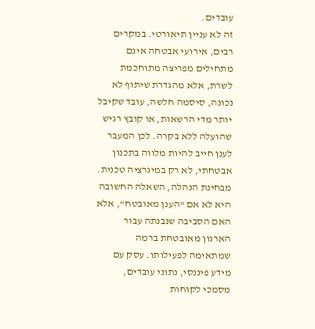עובדים.
זה לא עניין תיאורטי. במקרים רבים, אירועי אבטחה אינם מתחילים מפריצה מתוחכמת לשרת, אלא מהגדרת שיתוף לא נכונה, סיסמה חלשה, עובד שקיבל יותר מדי הרשאות, או קובץ רגיש שהועלה ללא בקרה. לכן המעבר לענן חייב להיות מלווה בתכנון אבטחתי, לא רק במיגרציה טכנית.
מבחינת הנהלה, השאלה החשובה היא לא אם "הענן מאובטח", אלא האם הסביבה שנבנתה עבור הארגון מאובטחת ברמה שמתאימה לפעילותו. עסק עם מידע פיננסי, נתוני עובדים, מסמכי לקוחות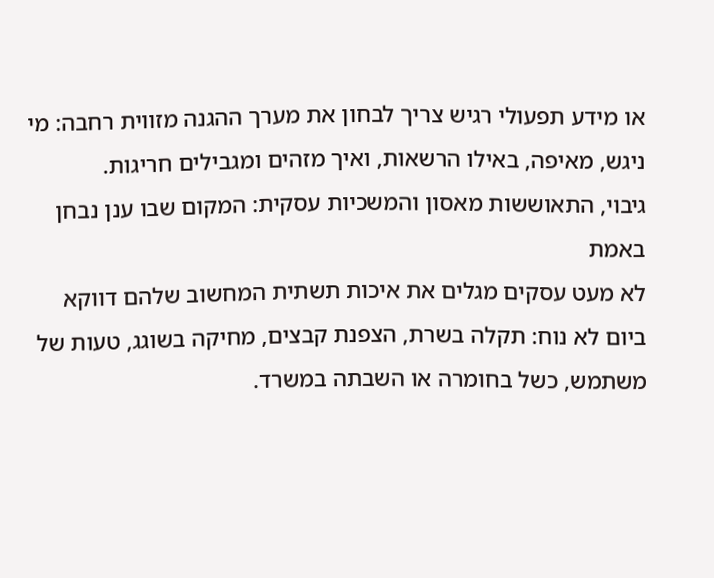או מידע תפעולי רגיש צריך לבחון את מערך ההגנה מזווית רחבה: מי ניגש, מאיפה, באילו הרשאות, ואיך מזהים ומגבילים חריגות.
גיבוי, התאוששות מאסון והמשכיות עסקית: המקום שבו ענן נבחן באמת
לא מעט עסקים מגלים את איכות תשתית המחשוב שלהם דווקא ביום לא נוח: תקלה בשרת, הצפנת קבצים, מחיקה בשוגג, טעות של משתמש, כשל בחומרה או השבתה במשרד.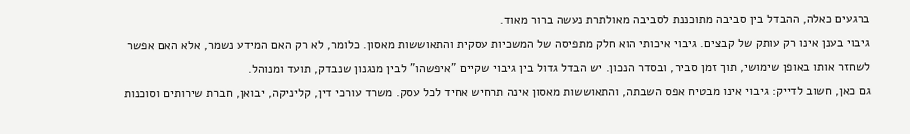ברגעים כאלה, ההבדל בין סביבה מתוכננת לסביבה מאולתרת נעשה ברור מאוד.
גיבוי בענן אינו רק עותק של קבצים. גיבוי איכותי הוא חלק מתפיסה של המשכיות עסקית והתאוששות מאסון. כלומר, לא רק האם המידע נשמר, אלא האם אפשר לשחזר אותו באופן שימושי, תוך זמן סביר, ובסדר הנכון. יש הבדל גדול בין גיבוי שקיים "איפשהו" לבין מנגנון שנבדק, תועד ומנוהל.
גם כאן, חשוב לדייק: גיבוי אינו מבטיח אפס השבתה, והתאוששות מאסון אינה תרחיש אחיד לכל עסק. משרד עורכי דין, קליניקה, יבואן, חברת שירותים וסוכנות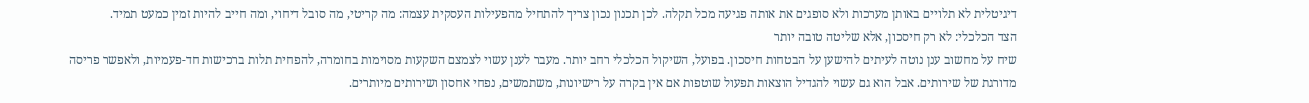דיגיטלית לא תלויים באותן מערכות ולא סופגים את אותה פגיעה מכל תקלה. לכן תכנון נכון צריך להתחיל מהפעילות העסקית עצמה: מה קריטי, מה סובל דיחוי, ומה חייב להיות זמין כמעט תמיד.
הצד הכלכלי: לא רק חיסכון, אלא שליטה טובה יותר
שיח על מחשוב ענן נוטה לעיתים להישען על הבטחות חיסכון. בפועל, השיקול הכלכלי רחב יותר. מעבר לענן עשוי לצמצם השקעות מסוימות בחומרה, להפחית תלות ברכישות חד-פעמיות, ולאפשר פריסה מדורגת של שירותים. אבל הוא גם עשוי להגדיל הוצאות תפעול שוטפות אם אין בקרה על רישיונות, משתמשים, נפחי אחסון ושירותים מיותרים.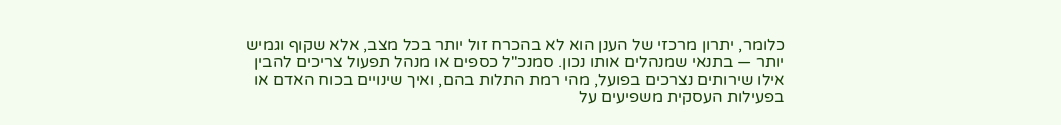כלומר, יתרון מרכזי של הענן הוא לא בהכרח זול יותר בכל מצב, אלא שקוף וגמיש יותר — בתנאי שמנהלים אותו נכון. סמנכ"ל כספים או מנהל תפעול צריכים להבין אילו שירותים נצרכים בפועל, מהי רמת התלות בהם, ואיך שינויים בכוח האדם או בפעילות העסקית משפיעים על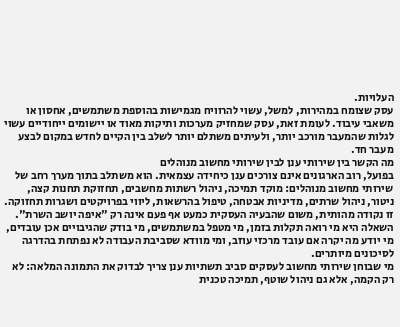העלויות.
עסק שצומח במהירות, למשל, עשוי להרוויח מגמישות בהוספת משתמשים, אחסון או משאבי עיבוד. לעומת זאת, עסק שמחזיק מערכות ותיקות מאוד או יישומים ייחודיים עשוי לגלות שהמעבר מורכב יותר, ולעיתים משתלם יותר לשלב בין הקיים לחדש במקום לבצע מעבר חד.
מה הקשר בין שירותי ענן לבין שירותי מחשוב מנוהלים
בפועל, רוב הארגונים אינם צורכים ענן כיחידה עצמאית. הוא משתלב בתוך מערך רחב של שירותי מחשוב מנוהלים: מוקד תמיכה, ניהול רשתות מחשבים, תחזוקת תחנות קצה, ניטור, ניהול שרתים, מדיניות אבטחה, טיפול בהרשאות, ליווי בפרויקטים ושגרות תחזוקה.
זו נקודה מהותית, משום שהבעיה העסקית כמעט אף פעם אינה רק "איפה יושב השרת". השאלה היא מי רואה תקלות בזמן, מי מטפל במשתמשים, מי בודק שהגיבויים אכן עובדים, מי יודע מה יקרה אם עובד מרכזי עוזב, ומי מוודא שסביבת העבודה לא נפתחת בהדרגה לסיכונים מיותרים.
מי שבוחן שירותי מחשוב לעסקים סביב תשתיות ענן צריך לבדוק את התמונה המלאה: לא רק הקמה, אלא גם ניהול שוטף, תמיכה טכנית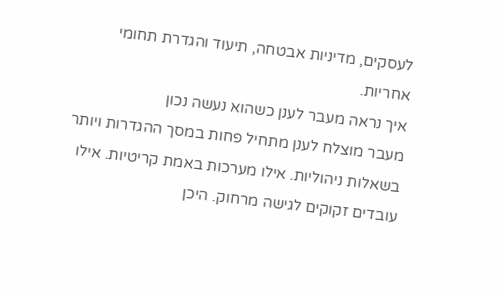לעסקים, מדיניות אבטחה, תיעוד והגדרת תחומי אחריות.
איך נראה מעבר לענן כשהוא נעשה נכון
מעבר מוצלח לענן מתחיל פחות במסך ההגדרות ויותר בשאלות ניהוליות. אילו מערכות באמת קריטיות. אילו עובדים זקוקים לגישה מרחוק. היכן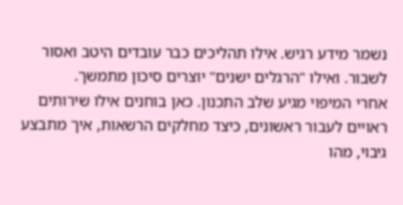נשמר מידע רגיש. אילו תהליכים כבר עובדים היטב ואסור לשבור. ואילו "הרגלים ישנים" יוצרים סיכון מתמשך.
אחרי המיפוי מגיע שלב התכנון. כאן בוחנים אילו שירותים ראויים לעבור ראשונים, כיצד מחלקים הרשאות, איך מתבצע גיבוי, מהו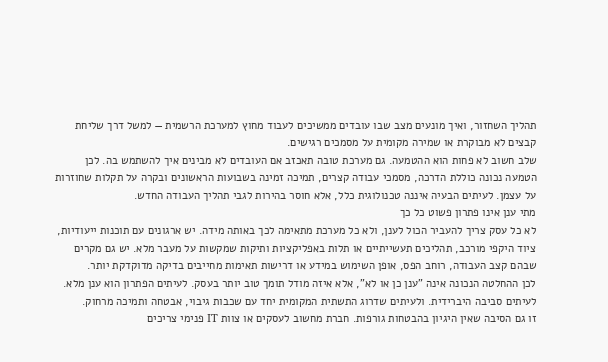תהליך השחזור, ואיך מונעים מצב שבו עובדים ממשיכים לעבוד מחוץ למערכת הרשמית — למשל דרך שליחת קבצים לא מבוקרת או שמירה מקומית על מסמכים רגישים.
שלב חשוב לא פחות הוא ההטמעה. גם מערכת טובה תאכזב אם העובדים לא מבינים איך להשתמש בה. לכן הטמעה נכונה כוללת הדרכה, מסמכי עבודה קצרים, תמיכה זמינה בשבועות הראשונים ובקרה על תקלות שחוזרות על עצמן. לעיתים הבעיה איננה טכנולוגית כלל, אלא חוסר בהירות לגבי תהליך העבודה החדש.
מתי ענן אינו פתרון פשוט כל כך
לא כל עסק צריך להעביר הכול לענן, ולא כל מערכת מתאימה לכך באותה מידה. יש ארגונים עם תוכנות ייעודיות, ציוד היקפי מורכב, תהליכים תעשייתיים או תלות באפליקציות ותיקות שמקשות על מעבר מלא. יש גם מקרים שבהם קצב העבודה, רוחב הפס, אופן השימוש במידע או דרישות תאימות מחייבים בדיקה מדוקדקת יותר.
לכן ההחלטה הנכונה אינה "ענן כן או לא", אלא איזה מודל תומך טוב יותר בעסק. לעיתים הפתרון הוא ענן מלא. לעיתים סביבה היברידית. ולעיתים שדרוג התשתית המקומית יחד עם שכבות גיבוי, אבטחה ותמיכה מרחוק.
זו גם הסיבה שאין היגיון בהבטחות גורפות. חברת מחשוב לעסקים או צוות IT פנימי צריכים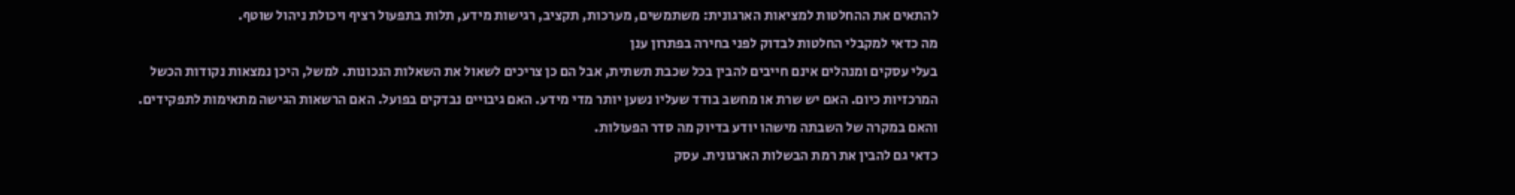להתאים את ההחלטות למציאות הארגונית: משתמשים, מערכות, תקציב, רגישות מידע, תלות בתפעול רציף ויכולת ניהול שוטף.
מה כדאי למקבלי החלטות לבדוק לפני בחירה בפתרון ענן
בעלי עסקים ומנהלים אינם חייבים להבין בכל שכבת תשתית, אבל הם כן צריכים לשאול את השאלות הנכונות. למשל, היכן נמצאות נקודות הכשל המרכזיות כיום. האם יש שרת או מחשב בודד שעליו נשען יותר מדי מידע. האם גיבויים נבדקים בפועל. האם הרשאות הגישה מתאימות לתפקידים. והאם במקרה של השבתה מישהו יודע בדיוק מה סדר הפעולות.
כדאי גם להבין את רמת הבשלות הארגונית. עסק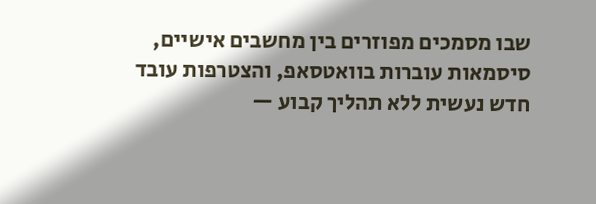שבו מסמכים מפוזרים בין מחשבים אישיים, סיסמאות עוברות בוואטסאפ, והצטרפות עובד חדש נעשית ללא תהליך קבוע —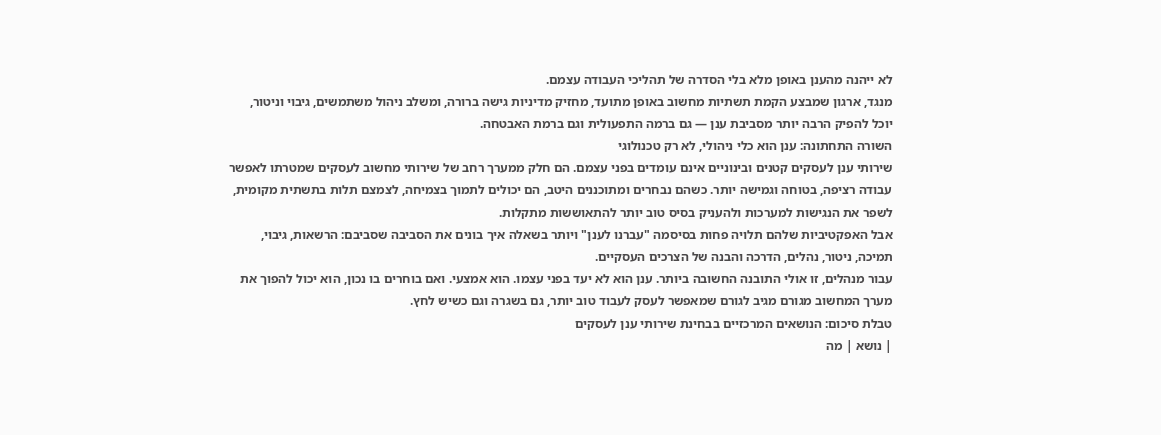לא ייהנה מהענן באופן מלא בלי הסדרה של תהליכי העבודה עצמם.
מנגד, ארגון שמבצע הקמת תשתיות מחשוב באופן מתועד, מחזיק מדיניות גישה ברורה, ומשלב ניהול משתמשים, גיבוי וניטור, יוכל להפיק הרבה יותר מסביבת ענן — גם ברמה התפעולית וגם ברמת האבטחה.
השורה התחתונה: ענן הוא כלי ניהולי, לא רק טכנולוגי
שירותי ענן לעסקים קטנים ובינוניים אינם עומדים בפני עצמם. הם חלק ממערך רחב של שירותי מחשוב לעסקים שמטרתו לאפשר עבודה רציפה, בטוחה וגמישה יותר. כשהם נבחרים ומתוכננים היטב, הם יכולים לתמוך בצמיחה, לצמצם תלות בתשתית מקומית, לשפר את הנגישות למערכות ולהעניק בסיס טוב יותר להתאוששות מתקלות.
אבל האפקטיביות שלהם תלויה פחות בסיסמה "עברנו לענן" ויותר בשאלה איך בונים את הסביבה שסביבם: הרשאות, גיבוי, תמיכה, ניטור, נהלים, הדרכה והבנה של הצרכים העסקיים.
עבור מנהלים, זו אולי התובנה החשובה ביותר. ענן הוא לא יעד בפני עצמו. הוא אמצעי. ואם בוחרים בו נכון, הוא יכול להפוך את מערך המחשוב מגורם מגיב לגורם שמאפשר לעסק לעבוד טוב יותר, גם בשגרה וגם כשיש לחץ.
טבלת סיכום: הנושאים המרכזיים בבחינת שירותי ענן לעסקים
| נושא | מה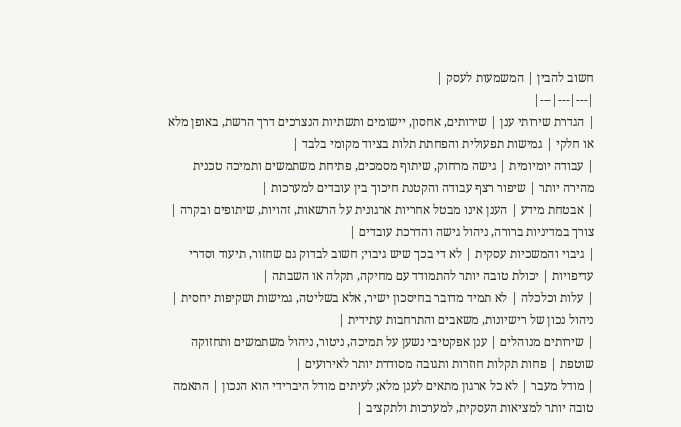חשוב להבין | המשמעות לעסק |
|---|---|---|
| הגדרת שירותי ענן | שירותים, אחסון, יישומים ותשתיות הנצרכים דרך הרשת, באופן מלא או חלקי | גמישות תפעולית והפחתת תלות בציוד מקומי בלבד |
| עבודה יומיומית | גישה מרחוק, שיתוף מסמכים, פתיחת משתמשים ותמיכה טכנית מהירה יותר | שיפור רצף עבודה והקטנת חיכוך בין עובדים למערכות |
| אבטחת מידע | הענן אינו מבטל אחריות ארגונית על הרשאות, זהויות, שיתופים ובקרה | צורך במדיניות ברורה, ניהול גישה והדרכת עובדים |
| גיבוי והמשכיות עסקית | לא די בכך שיש גיבוי; חשוב לבדוק גם שחזור, תיעוד וסדרי עדיפויות | יכולת טובה יותר להתמודד עם מחיקה, תקלה או השבתה |
| עלות וכלכלה | לא תמיד מדובר בחיסכון ישיר, אלא בשליטה, גמישות ושקיפות יחסית | ניהול נכון של רישיונות, משאבים והתרחבות עתידית |
| שירותים מנוהלים | ענן אפקטיבי נשען על תמיכה, ניטור, ניהול משתמשים ותחזוקה שוטפת | פחות תקלות חוזרות ותגובה מסודרת יותר לאירועים |
| מודל מעבר | לא כל ארגון מתאים לענן מלא; לעיתים מודל היברידי הוא הנכון | התאמה טובה יותר למציאות העסקית, למערכות ולתקציב |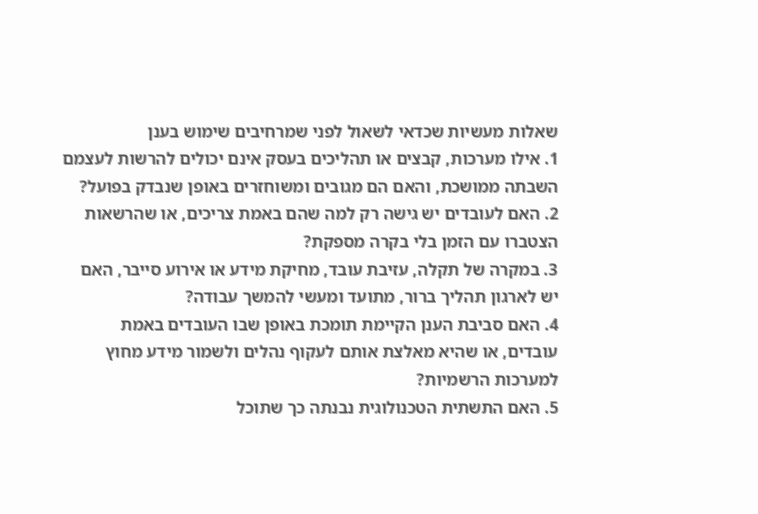שאלות מעשיות שכדאי לשאול לפני שמרחיבים שימוש בענן
1. אילו מערכות, קבצים או תהליכים בעסק אינם יכולים להרשות לעצמם השבתה ממושכת, והאם הם מגובים ומשוחזרים באופן שנבדק בפועל?
2. האם לעובדים יש גישה רק למה שהם באמת צריכים, או שהרשאות הצטברו עם הזמן בלי בקרה מספקת?
3. במקרה של תקלה, עזיבת עובד, מחיקת מידע או אירוע סייבר, האם יש לארגון תהליך ברור, מתועד ומעשי להמשך עבודה?
4. האם סביבת הענן הקיימת תומכת באופן שבו העובדים באמת עובדים, או שהיא מאלצת אותם לעקוף נהלים ולשמור מידע מחוץ למערכות הרשמיות?
5. האם התשתית הטכנולוגית נבנתה כך שתוכל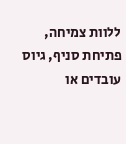ללוות צמיחה, פתיחת סניף, גיוס עובדים או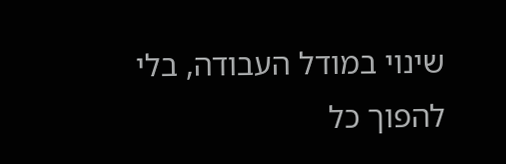שינוי במודל העבודה, בלי להפוך כל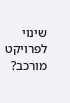שינוי לפרויקט מורכב?